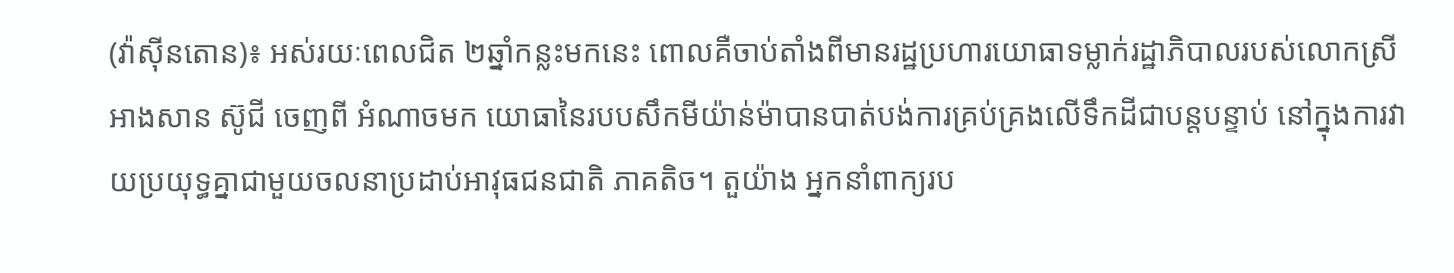(វ៉ាស៊ីនតោន)៖ អស់រយៈពេលជិត ២ឆ្នាំកន្លះមកនេះ ពោលគឺចាប់តាំងពីមានរដ្ឋប្រហារយោធាទម្លាក់រដ្ឋាភិបាលរបស់លោកស្រី អាងសាន ស៊ូជី ចេញពី អំណាចមក យោធានៃរបបសឹកមីយ៉ាន់ម៉ាបានបាត់បង់ការគ្រប់គ្រងលើទឹកដីជាបន្តបន្ទាប់ នៅក្នុងការវាយប្រយុទ្ធគ្នាជាមួយចលនាប្រដាប់អាវុធជនជាតិ ភាគតិច។ តួយ៉ាង អ្នកនាំពាក្យរប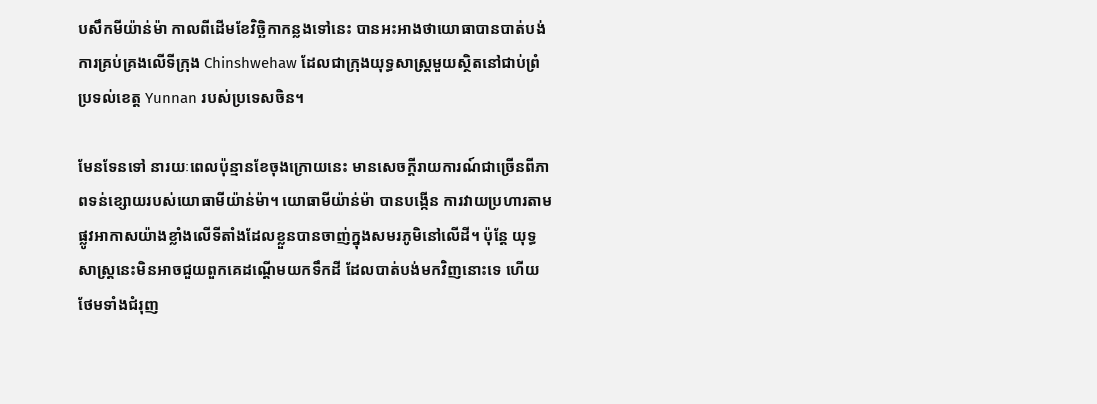បសឹកមីយ៉ាន់ម៉ា កាលពីដើមខែវិច្ឆិកាកន្លងទៅនេះ បានអះអាងថាយោធាបានបាត់បង់ការគ្រប់គ្រងលើទីក្រុង Chinshwehaw ដែលជាក្រុងយុទ្ធសាស្រ្តមួយស្ថិតនៅជាប់ព្រំប្រទល់ខេត្ត Yunnan របស់ប្រទេសចិន។

មែនទែនទៅ នារយៈពេលប៉ុន្មានខែចុងក្រោយនេះ មានសេចក្ដីរាយការណ៍ជាច្រើនពីភាពទន់ខ្សោយរបស់យោធាមីយ៉ាន់ម៉ា។ យោធាមីយ៉ាន់ម៉ា បានបង្កើន ការវាយប្រហារតាមផ្លូវអាកាសយ៉ាងខ្លាំងលើទីតាំងដែលខ្លួនបានចាញ់ក្នុងសមរភូមិនៅលើដី។ ប៉ុន្តែ យុទ្ធសាស្ត្រនេះមិនអាចជួយពួកគេដណ្ដើមយកទឹកដី ដែលបាត់បង់មកវិញនោះទេ ហើយថែមទាំងជំរុញ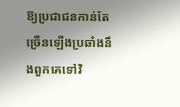ឱ្យប្រជាជនកាន់តែច្រើនឡើងប្រឆាំងនឹងពួកគេទៅវិ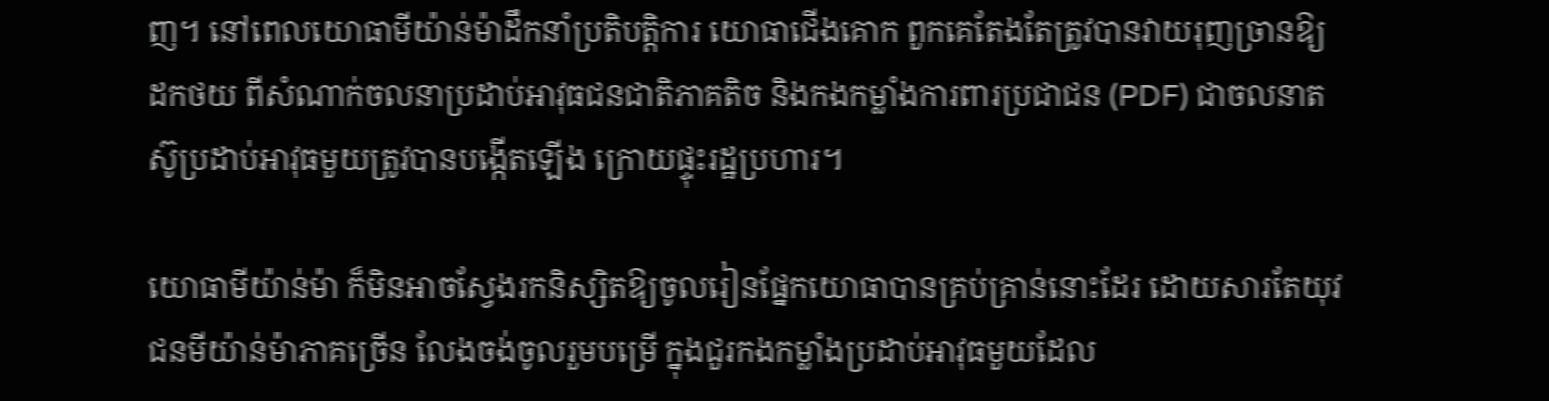ញ។ នៅពេលយោធាមីយ៉ាន់ម៉ាដឹកនាំប្រតិបត្តិការ យោធាជើងគោក ពួកគេតែងតែត្រូវបានវាយរុញច្រានឱ្យដកថយ ពីសំណាក់ចលនាប្រដាប់អាវុធជនជាតិភាគតិច និងកងកម្លាំងការពារប្រជាជន (PDF) ជាចលនាតស៊ូប្រដាប់អាវុធមួយត្រូវបានបង្កើតឡើង ក្រោយផ្ទុះរដ្ឋប្រហារ។

យោធាមីយ៉ាន់ម៉ា ក៏មិនអាចស្វែងរកនិស្សិតឱ្យចូលរៀនផ្នែកយោធាបានគ្រប់គ្រាន់នោះដែរ ដោយសារតែយុវជនមីយ៉ាន់ម៉ាភាគច្រើន លែងចង់ចូលរួមបម្រើ ក្នុងជួរកងកម្លាំងប្រដាប់អាវុធមួយដែល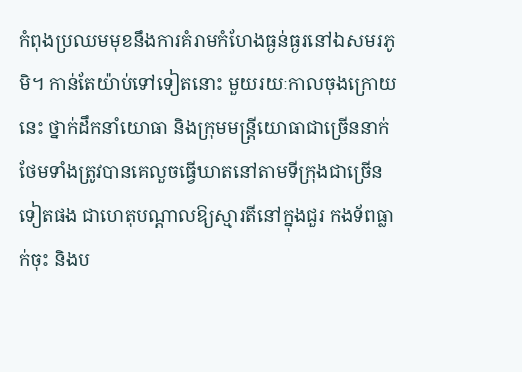កំពុងប្រឈមមុខនឹងការគំរាមកំហែងធ្ងន់ធ្ងរនៅឯសមរភូមិ។ កាន់តែយ៉ាប់ទៅទៀតនោះ មួយរយៈកាលចុងក្រោយនេះ ថ្នាក់ដឹកនាំយោធា និងក្រុមមន្ត្រីយោធាជាច្រើននាក់ថែមទាំងត្រូវបានគេលួចធ្វើឃាតនៅតាមទីក្រុងជាច្រើនទៀតផង ជាហេតុបណ្ដាលឱ្យស្មារតីនៅក្នុងជួរ កងទ័ពធ្លាក់ចុះ និងប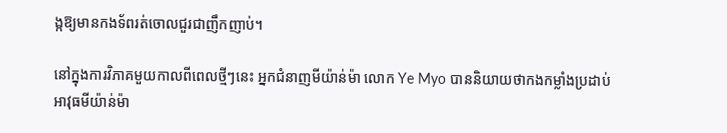ង្កឱ្យមានកងទ័ពរត់ចោលជួរជាញឹកញាប់។

នៅក្នុងការវិភាគមួយកាលពីពេលថ្មីៗនេះ អ្នកជំនាញមីយ៉ាន់ម៉ា លោក Ye Myo បាននិយាយថាកងកម្លាំងប្រដាប់អាវុធមីយ៉ាន់ម៉ា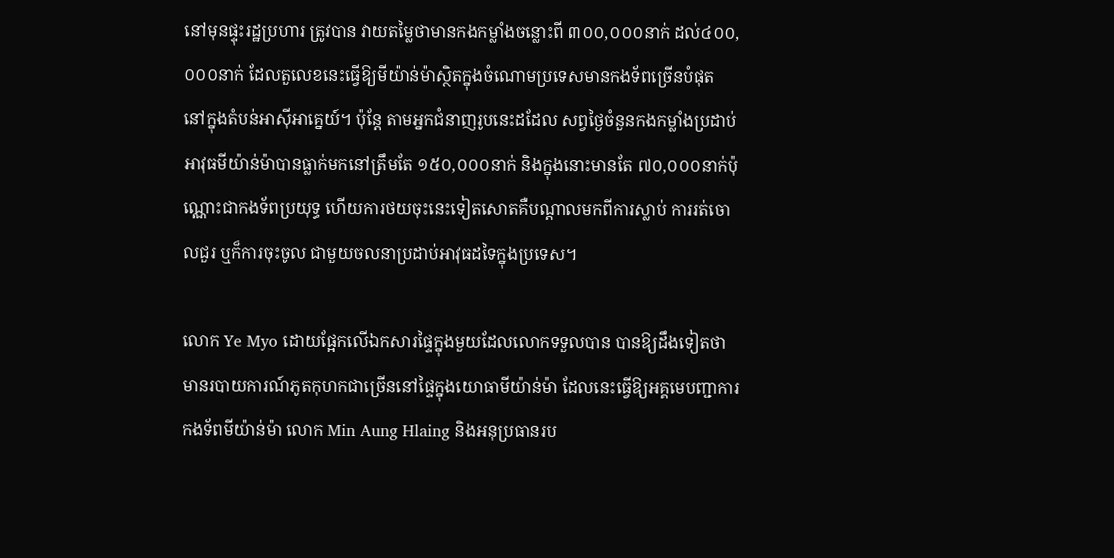នៅមុនផ្ទុះរដ្ឋប្រហារ ត្រូវបាន វាយតម្លៃថាមានកងកម្លាំងចន្លោះពី ៣០០,០០០នាក់ ដល់៤០០,០០០នាក់ ដែលតួលេខនេះធ្វើឱ្យមីយ៉ាន់ម៉ាស្ថិតក្នុងចំណោមប្រទេសមានកងទ័ពច្រើនបំផុត នៅក្នុងតំបន់អាស៊ីអាគ្នេយ៍។ ប៉ុន្តែ តាមអ្នកជំនាញរូបនេះដដែល សព្វថ្ងៃចំនួនកងកម្លាំងប្រដាប់អាវុធមីយ៉ាន់ម៉ាបានធ្លាក់មកនៅត្រឹមតែ ១៥០,០០០នាក់ និងក្នុងនោះមានតែ ៧០,០០០នាក់ប៉ុណ្ណោះជាកងទ័ពប្រយុទ្ធ ហើយការថយចុះនេះទៀតសោតគឺបណ្ដាលមកពីការស្លាប់ ការរត់ចោលជួរ ឬក៏ការចុះចូល ជាមួយចលនាប្រដាប់អាវុធដទៃក្នុងប្រទេស។

លោក Ye Myo ដោយផ្អែកលើឯកសារផ្ទៃក្នុងមួយដែលលោកទទួលបាន បានឱ្យដឹងទៀតថាមានរបាយការណ៍ភូតកុហកជាច្រើននៅផ្ទៃក្នុងយោធាមីយ៉ាន់ម៉ា ដែលនេះធ្វើឱ្យអគ្គមេបញ្ជាការកងទ័ពមីយ៉ាន់ម៉ា លោក Min Aung Hlaing និងអនុប្រធានរប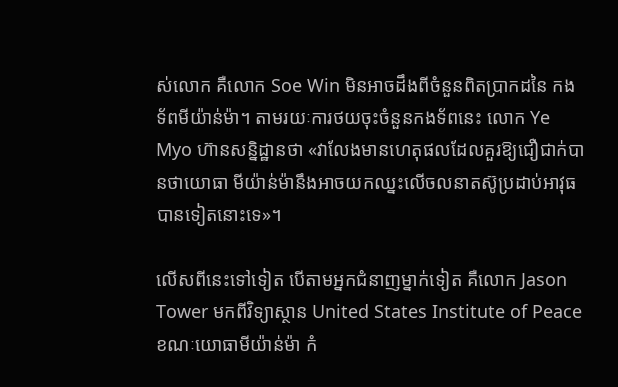ស់លោក គឺលោក Soe Win មិនអាចដឹងពីចំនួនពិតប្រាកដនៃ កងទ័ពមីយ៉ាន់ម៉ា។ តាមរយៈការថយចុះចំនួនកងទ័ពនេះ លោក Ye Myo ហ៊ានសន្និដ្ឋានថា «វាលែងមានហេតុផលដែលគួរឱ្យជឿជាក់បានថាយោធា មីយ៉ាន់ម៉ានឹងអាចយកឈ្នះលើចលនាតស៊ូប្រដាប់អាវុធបានទៀតនោះទេ»។

លើសពីនេះទៅទៀត បើតាមអ្នកជំនាញម្នាក់ទៀត គឺលោក Jason Tower មកពីវិទ្យាស្ថាន United States Institute of Peace ខណៈយោធាមីយ៉ាន់ម៉ា កំ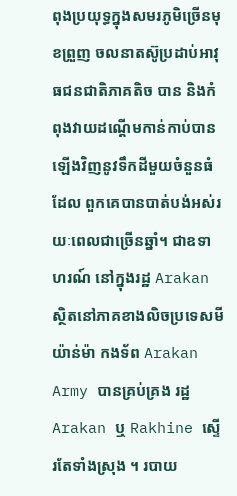ពុងប្រយុទ្ធក្នុងសមរភូមិច្រើនមុខព្រួញ ចលនាតស៊ូប្រដាប់អាវុធជនជាតិភាគតិច បាន និងកំពុងវាយដណ្ដើមកាន់កាប់បានឡើងវិញនូវទឹកដីមួយចំនួនធំដែល ពួកគេបានបាត់បង់អស់រយៈពេលជាច្រើនឆ្នាំ។ ជាឧទាហរណ៍ នៅក្នុងរដ្ឋ Arakan ស្ថិតនៅភាគខាងលិចប្រទេសមីយ៉ាន់ម៉ា កងទ័ព Arakan Army បានគ្រប់គ្រង រដ្ឋ Arakan ឬ Rakhine ស្ទើរតែទាំងស្រុង ។ របាយ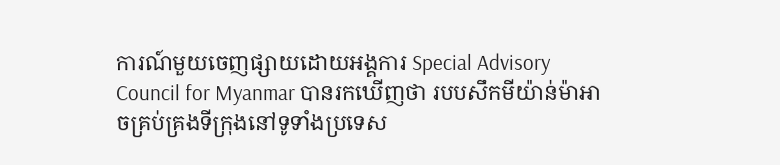ការណ៍មួយចេញផ្សាយដោយអង្គការ Special Advisory Council for Myanmar បានរកឃើញថា របបសឹកមីយ៉ាន់ម៉ាអាចគ្រប់គ្រងទីក្រុងនៅទូទាំងប្រទេស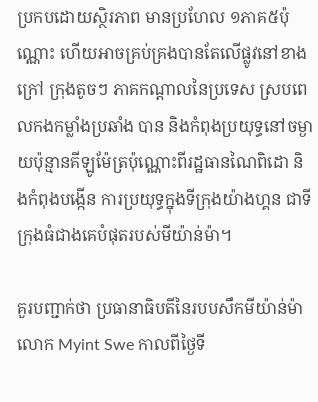ប្រកបដោយស្ថិរភាព មានប្រហែល ១ភាគ៥ប៉ុណ្ណោះ ហើយអាចគ្រប់គ្រងបានតែលើផ្លូវនៅខាងក្រៅ ក្រុងតូចៗ ភាគកណ្ដាលនៃប្រទេស ស្របពេលកងកម្លាំងប្រឆាំង បាន និងកំពុងប្រយុទ្ធនៅចម្ងាយប៉ុន្មានគីឡូម៉ែត្រប៉ុណ្ណោះពីរដ្ឋធានណៃពិដោ និងកំពុងបង្កើន ការប្រយុទ្ធក្នុងទីក្រុងយ៉ាងហ្គន ជាទីក្រុងធំជាងគេបំផុតរបស់មីយ៉ាន់ម៉ា។

គួរបញ្ជាក់ថា ប្រធានាធិបតីនៃរបបសឹកមីយ៉ាន់ម៉ា លោក Myint Swe កាលពីថ្ងៃទី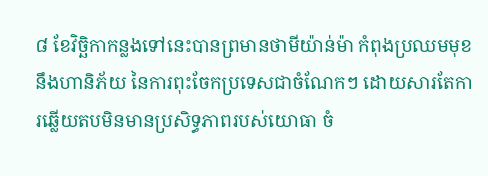៨ ខែវិច្ឆិកាកន្លងទៅនេះបានព្រមានថាមីយ៉ាន់ម៉ា កំពុងប្រឈមមុខនឹងហានិភ័យ នៃការពុះចែកប្រទេសជាចំណែកៗ ដោយសារតែការឆ្លើយតបមិនមានប្រសិទ្ធភាពរបស់យោធា ចំ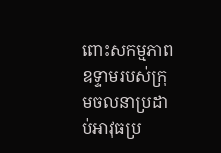ពោះសកម្មភាពឧទ្ទាមរបស់ក្រុមចលនាប្រដាប់អាវុធប្រ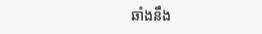ឆាំងនឹង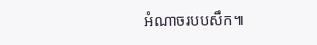អំណាចរបបសឹក៕